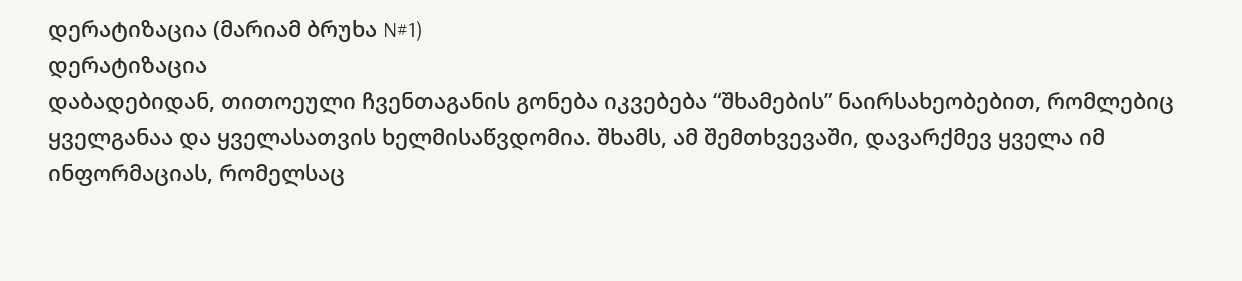დერატიზაცია (მარიამ ბრუხა N#1)
დერატიზაცია
დაბადებიდან, თითოეული ჩვენთაგანის გონება იკვებება “შხამების” ნაირსახეობებით, რომლებიც ყველგანაა და ყველასათვის ხელმისაწვდომია. შხამს, ამ შემთხვევაში, დავარქმევ ყველა იმ ინფორმაციას, რომელსაც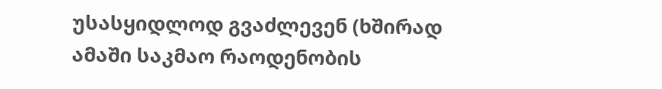უსასყიდლოდ გვაძლევენ (ხშირად ამაში საკმაო რაოდენობის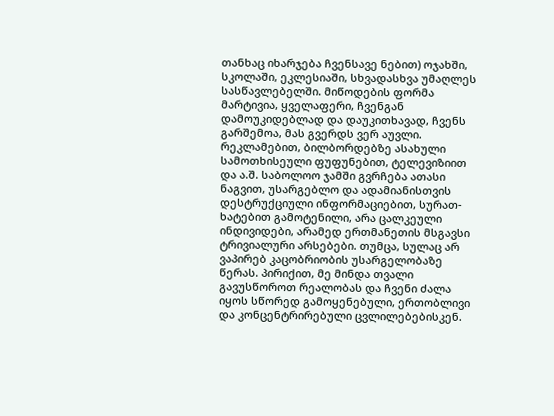თანხაც იხარჯება ჩვენსავე ნებით) ოჯახში, სკოლაში, ეკლესიაში, სხვადასხვა უმაღლეს სასწავლებელში. მიწოდების ფორმა მარტივია, ყველაფერი, ჩვენგან დამოუკიდებლად და დაუკითხავად, ჩვენს გარშემოა, მას გვერდს ვერ აუვლი. რეკლამებით, ბილბორდებზე ასახული სამოთხისეული ფუფუნებით, ტელევიზიით და ა.შ. საბოლოო ჯამში გვრჩება ათასი ნაგვით, უსარგებლო და ადამიანისთვის დესტრუქციული ინფორმაციებით, სურათ-ხატებით გამოტენილი, არა ცალკეული ინდივიდები, არამედ ერთმანეთის მსგავსი ტრივიალური არსებები. თუმცა, სულაც არ ვაპირებ კაცობრიობის უსარგელობაზე წერას. პირიქით, მე მინდა თვალი გავუსწოროთ რეალობას და ჩვენი ძალა იყოს სწორედ გამოყენებული, ერთობლივი და კონცენტრირებული ცვლილებებისკენ.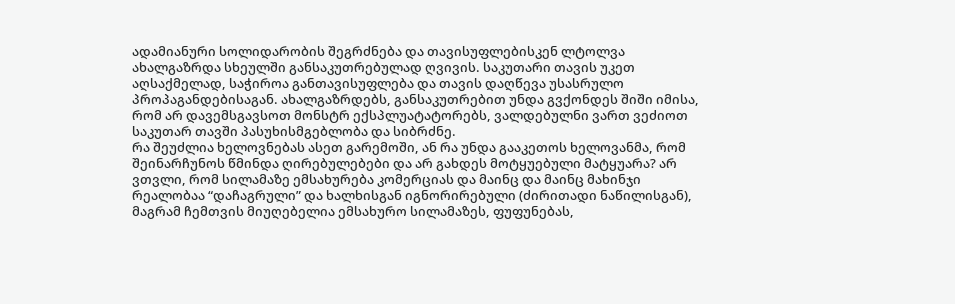ადამიანური სოლიდარობის შეგრძნება და თავისუფლებისკენ ლტოლვა ახალგაზრდა სხეულში განსაკუთრებულად ღვივის. საკუთარი თავის უკეთ აღსაქმელად, საჭიროა განთავისუფლება და თავის დაღწევა უსასრულო პროპაგანდებისაგან. ახალგაზრდებს, განსაკუთრებით უნდა გვქონდეს შიში იმისა, რომ არ დავემსგავსოთ მონსტრ ექსპლუატატორებს, ვალდებულნი ვართ ვეძიოთ საკუთარ თავში პასუხისმგებლობა და სიბრძნე.
რა შეუძლია ხელოვნებას ასეთ გარემოში, ან რა უნდა გააკეთოს ხელოვანმა, რომ შეინარჩუნოს წმინდა ღირებულებები და არ გახდეს მოტყუებული მატყუარა? არ ვთვლი, რომ სილამაზე ემსახურება კომერციას და მაინც და მაინც მახინჯი რეალობაა “დაჩაგრული” და ხალხისგან იგნორირებული (ძირითადი ნაწილისგან), მაგრამ ჩემთვის მიუღებელია ემსახურო სილამაზეს, ფუფუნებას,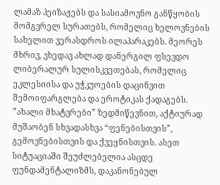ლამაზ პეიზაჟებს და სასიამოვნო განწყობის მომგვრელ სურათებს, რომელიც ხელოვნების სახელით ვერასდროს ილაპარაკებს. მეორეს მხრივ, ვხედავ ახლად დანერგილ ფსევდო ლიბერალურ სულისკვეთებას, რომელიც ეკლესიისა და უჭკუოების დაცინვით შემოიფარგლება და ეროტიკას ქადაგებს. ”ახალი მხატვრები” ზედმიწევნით, აქტიურად მუშაობენ სხვადასხვა “ფენებისთვის”, გემოვნებისთვის და ქვეყნისთვის. ასეთ სიტუაციაში შეუძლებელია ასცდე ფუნდამენტალიზმს, დაკანონებულ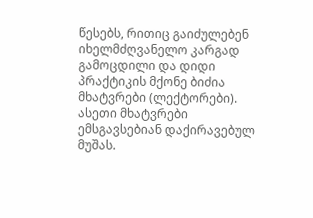წესებს, რითიც გაიძულებენ იხელმძღვანელო კარგად გამოცდილი და დიდი პრაქტიკის მქონე ბიძია მხატვრები (ლექტორები). ასეთი მხატვრები ემსგავსებიან დაქირავებულ მუშას.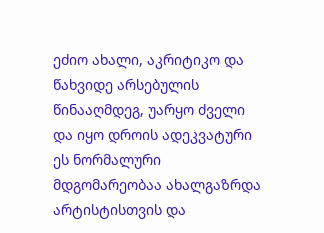ეძიო ახალი, აკრიტიკო და წახვიდე არსებულის წინააღმდეგ, უარყო ძველი და იყო დროის ადეკვატური ეს ნორმალური მდგომარეობაა ახალგაზრდა არტისტისთვის და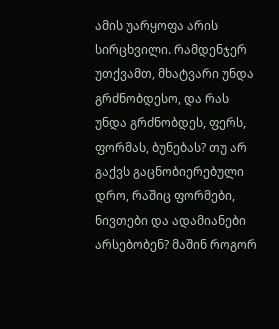ამის უარყოფა არის სირცხვილი. რამდენჯერ უთქვამთ, მხატვარი უნდა გრძნობდესო, და რას უნდა გრძნობდეს, ფერს, ფორმას, ბუნებას? თუ არ გაქვს გაცნობიერებული დრო, რაშიც ფორმები, ნივთები და ადამიანები არსებობენ? მაშინ როგორ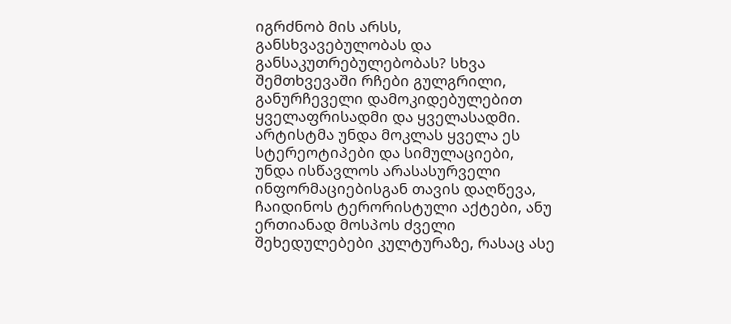იგრძნობ მის არსს, განსხვავებულობას და განსაკუთრებულებობას? სხვა შემთხვევაში რჩები გულგრილი, განურჩეველი დამოკიდებულებით ყველაფრისადმი და ყველასადმი. არტისტმა უნდა მოკლას ყველა ეს სტერეოტიპები და სიმულაციები, უნდა ისწავლოს არასასურველი ინფორმაციებისგან თავის დაღწევა, ჩაიდინოს ტერორისტული აქტები, ანუ ერთიანად მოსპოს ძველი შეხედულებები კულტურაზე, რასაც ასე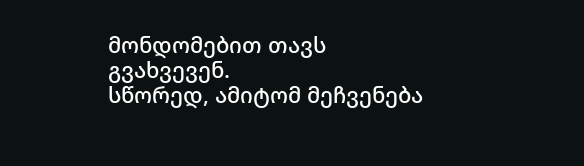მონდომებით თავს გვახვევენ.
სწორედ, ამიტომ მეჩვენება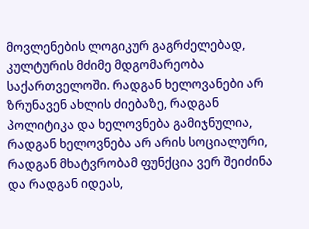მოვლენების ლოგიკურ გაგრძელებად, კულტურის მძიმე მდგომარეობა საქართველოში. რადგან ხელოვანები არ ზრუნავენ ახლის ძიებაზე, რადგან პოლიტიკა და ხელოვნება გამიჯნულია, რადგან ხელოვნება არ არის სოციალური, რადგან მხატვრობამ ფუნქცია ვერ შეიძინა და რადგან იდეას,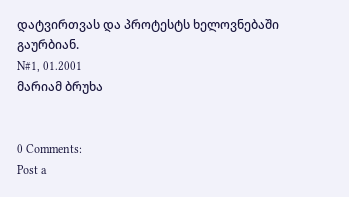დატვირთვას და პროტესტს ხელოვნებაში გაურბიან.
N#1, 01.2001
მარიამ ბრუხა


0 Comments:
Post a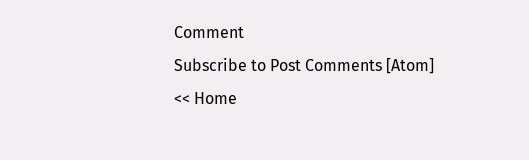Comment
Subscribe to Post Comments [Atom]
<< Home